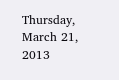Thursday, March 21, 2013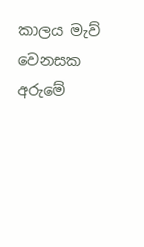කාලය මැව් වෙනසක අරුමේ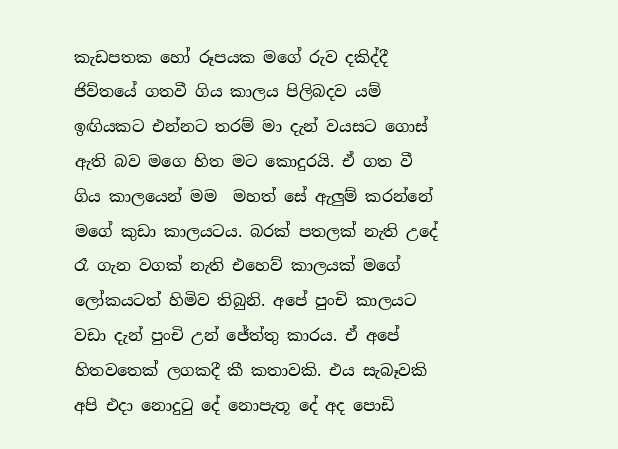කැඩපතක හෝ රූපයක මගේ රුව දකිද්දී ජිව්තයේ ගතවී ගිය කාලය පිලිබදව යම් ඉඟියකට එන්නට තරම් මා දැන් වයසට ගොස් ඇති බව මගෙ හිත මට කොදුරයි. ඒ ගත වී ගිය කාලයෙන් මම  මහත් සේ ඇලුම් කරන්නේ මගේ කුඩා කාලයටය. බරක් පතලක් නැති උදේ රෑ ගැන වගක් නැති එහෙව් කාලයක් මගේ ලෝකයටත් හිමිව තිබුනි. අපේ පුංචි කාලයට වඩා දැන් පුංචි උන් ජේත්තු කාරය. ඒ අපේ හිතවතෙක් ලගකදී කී කතාවකි. එය සැබෑවකි අපි එදා නොදුටු දේ නොපැතූ දේ අද පොඩි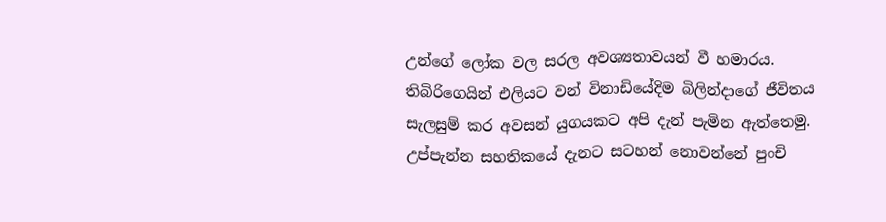උන්ගේ ලෝක වල සරල අවශ්‍යතාවයන් වී හමාරය. තිබිරිගෙයින් එලියට වන් විනාඩියේදිම බිලින්දාගේ ජීවිතය සැලසුම් කර අවසන් යුගයකට අපි දැන් පැමින ඇත්තෙමු. උප්පැන්න සහතිකයේ දැනට සටහන් නොවන්නේ පුංචි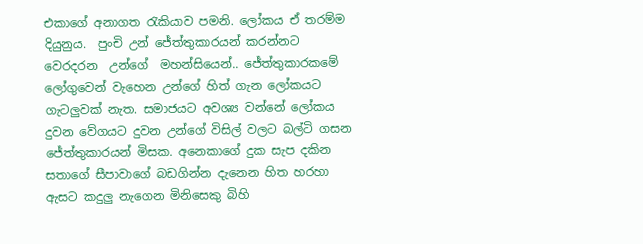එකාගේ අනාගත රැකියාව පමනි. ලෝකය ඒ තරම්ම දියුනුය.  පුංචි උන් ජේත්තුකාරයන් කරන්නට වෙරදරන  උන්ගේ  මහන්සියෙන්.. ජේත්තුකාරකමේ ලෝගුවෙන් වැහෙන උන්ගේ හිත් ගැන ලෝකයට ගැටලුවක් නැත. සමාජයට අවශ්‍ය වන්නේ ලෝකය දුවන වේගයට දුවන උන්ගේ විසිල් වලට බල්ටි ගසන ජේත්තුකාරයන් මිසක. අනෙකාගේ දුක සැප දකින සතාගේ සීපාවාගේ බඩගින්න දැනෙන හිත හරහා ඇසට කදුලු නැගෙන මිනිසෙකු බිහි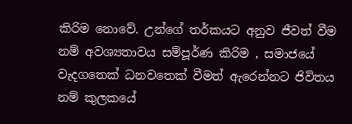කිරිම නොවේ. උන්ගේ තර්කයට අනුව ජීවත් වීම නම් අවශ්‍යතාවය සම්පූර්ණ කිරිම , සමාජයේ වැදගතෙක් ධනවතෙක් වීමත් ඇරෙන්නට ජිවිතය නම් කුලකයේ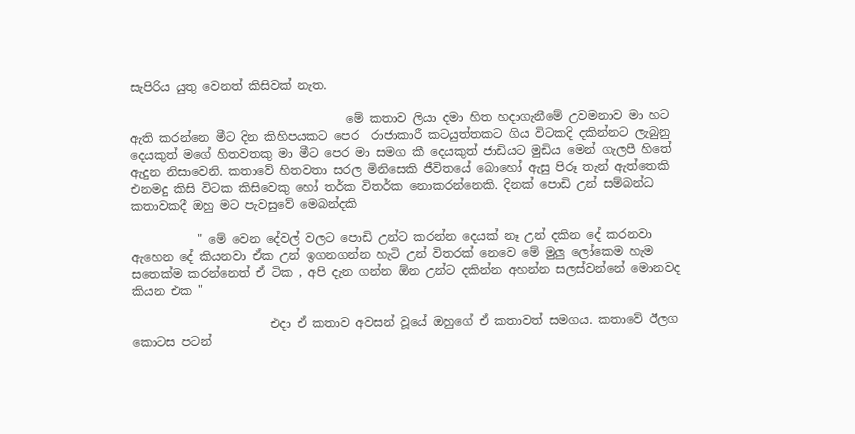සැපිරිය යුතු වෙනත් කිසිවක් නැත.

                                    මේ කතාව ලියා දමා හිත හදාගැනීමේ උවමනාව මා හට ඇති කරන්නෙ මීට දින කිහිපයකට පෙර  රාජාකාරී කටයුත්තකට ගිය විටකදි දකින්නට ලැබුනු දෙයකුත් මගේ හිතවතකු මා මීට පෙර මා සමග කී දෙයකුත් ජාඩියට මුඩිය මෙන් ගැලපී හිතේ ඇදුන නිසාවෙනි. කතාවේ හිතවතා සරල මිනිසෙකි ජීවිතයේ බොහෝ ඇසු පිරූ තැන් ඇත්තෙකි එනමදු කිසි විටක කිසිවෙකු හෝ තර්ක විතර්ක නොකරන්නෙකි. දිනක් පොඩි උන් සම්බන්ධ කතාවකදී ඔහු මට පැවසුවේ මෙබන්දකි

           " මේ වෙන දේවල් වලට පොඩි උන්ට කරන්න දෙයක් නෑ උන් දකින දේ කරනවා ඇහෙන දේ කියනවා ඒක උන් ඉගනගන්න හැටි උන් විතරක් නෙවෙ මේ මුලු ලෝකෙම හැම සතෙක්ම කරන්නෙත් ඒ ටික , අපි දැන ගන්න ඕන උන්ට දකින්න අහන්න සලස්වන්නේ මොනවද කියන එක "

                       එදා ඒ කතාව අවසන් වූයේ ඔහුගේ ඒ කතාවත් සමගය. කතාවේ ඊලග කොටස පටන්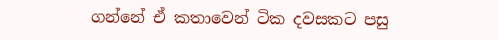ගන්නේ ඒ කතාවෙන් ටික දවසකට පසු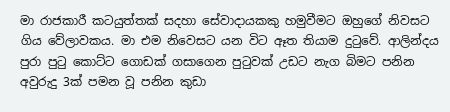මා රාජකාරී කටයුත්තක් සදහා සේවාදායකකු හමුවීමට ඔහුගේ නිවසට ගිය වේලාවකය. මා එම නිවෙසට යන විට ඈත තියාම දුටුවේ. ආලින්දය පුරා පුටු කොට්ට ගොඩක් ගසාගෙන පුටුවක් උඩට නැග බිමට පනින  අවුරුදු 3ක් පමන වූ පනින කුඩා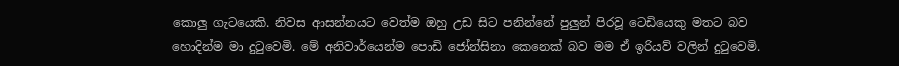කොලු ගැටයෙකි. නිවස ආසන්නයට වෙත්ම ඔහු උඩ සිට පනින්නේ පුලුන් පිරවූ ටෙඩියෙකු මතට බව හොදින්ම මා දුටුවෙමි. මේ අනිවාර්යෙන්ම පොඩි ජෝන්සිනා කෙනෙක් බව මම ඒ ඉරියව් වලින් දුටුවෙමි.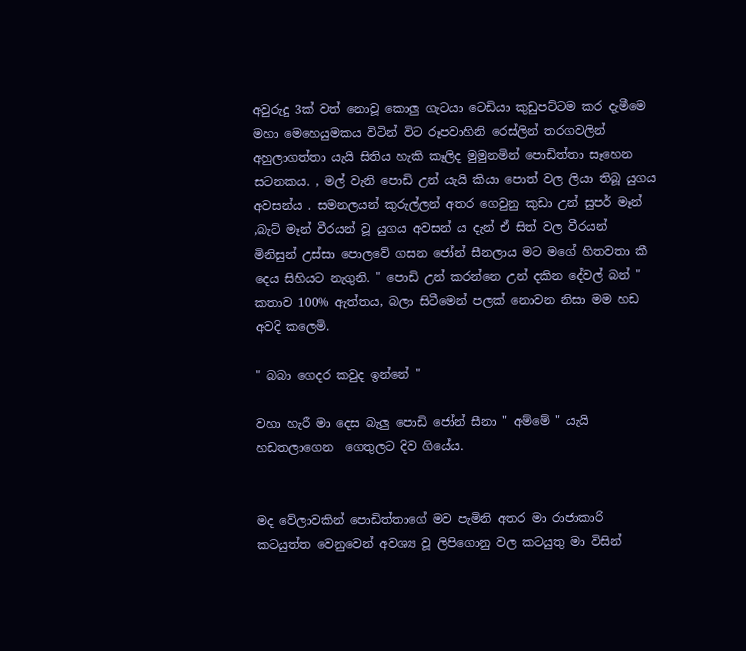අවුරුදු 3ක් වත් නොවූ කොලු ගැටයා ටෙඩියා කුඩුපට්ටම කර දැමීමෙ මහා මෙහෙයුමකය විටින් විට රූපවාහිනි රෙස්ලින් තරගවලින් අහුලාගත්තා යැයි සිතිය හැකි කෑලිද මුමුනමින් පොඩිත්තා සෑහෙන සටනකය. , මල් වැනි පොඩි උන් යැයි කියා පොත් වල ලියා තිබූ යුගය අවසන්ය . සමනලයන් කුරුල්ලන් අතර ගෙවුනු කුඩා උන් සුපර් මෑන් ,බැට් මෑන් වීරයන් වූ යුගය අවසන් ය දැන් ඒ සිත් වල වීරයන්  මිනිසුන් උස්සා පොලවේ ගසන ජෝන් සීනලාය මට මගේ හිතවතා කී දෙය සිහියට නැගුනි. " පොඩි උන් කරන්නෙ උන් දකින දේවල් බන් " කතාව 100% ඇත්තය, බලා සිටීමෙන් පලක් නොවන නිසා මම හඩ අවදි කලෙමි.

" බබා ගෙදර කවුද ඉන්නේ "

වහා හැරී මා දෙස බැලු පොඩි ජෝන් සීනා " අම්මේ " යැයි හඩතලාගෙන  ගෙතුලට දිව ගියේය.


මද වේලාවකින් පොඩිත්තාගේ මව පැමිනි අතර මා රාජාකාරි කටයුත්ත වෙනුවෙන් අවශ්‍ය වූ ලිපිගොනු වල කටයුතු මා විසින්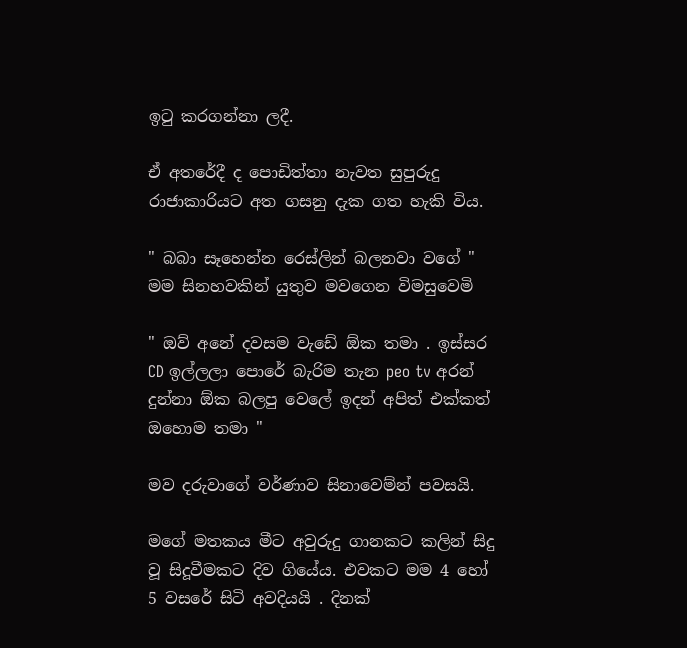ඉටු කරගන්නා ලදී.

ඒ අතරේදී ද පොඩිත්තා නැවත සුපුරුදු රාජාකාරියට අත ගසනු දැක ගත හැකි විය.

" බබා සෑහෙන්න රෙස්ලින් බලනවා වගේ " මම සිනහවකින් යුතුව මවගෙන විමසුවෙමි

" ඔව් අනේ දවසම වැඩේ ඕක තමා . ඉස්සර CD ඉල්ලලා පොරේ බැරිම තැන peo tv අරන් දුන්නා ඕක බලපු වෙලේ ඉදන් අපිත් එක්කත් ඔහොම තමා "

මව දරුවාගේ වර්ණාව සිනාවෙම්න් පවසයි.

මගේ මතකය මීට අවුරුදු ගානකට කලින් සිදු වූ සිදූවීමකට දිව ගියේය. එවකට මම 4 හෝ 5 වසරේ සිටි අවදියයි . දිනක්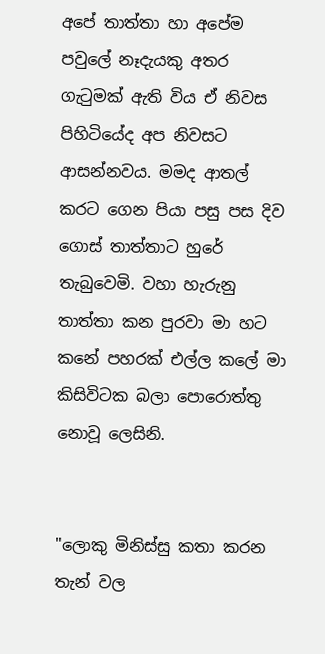අපේ තාත්තා හා අපේම පවුලේ නෑදැයකු අතර ගැටුමක් ඇති විය ඒ නිවස පිහිටියේද අප නිවසට ආසන්නවය. මමද ආතල් කරට ගෙන පියා පසු පස දිව ගොස් තාත්තාට හුරේ තැබුවෙමි. වහා හැරුනු තාත්තා කන පුරවා මා හට කනේ පහරක් එල්ල කලේ මා කිසිවිටක බලා පොරොත්තු නොවූ ලෙසිනි.


"ලොකු මිනිස්සු කතා කරන තැන් වල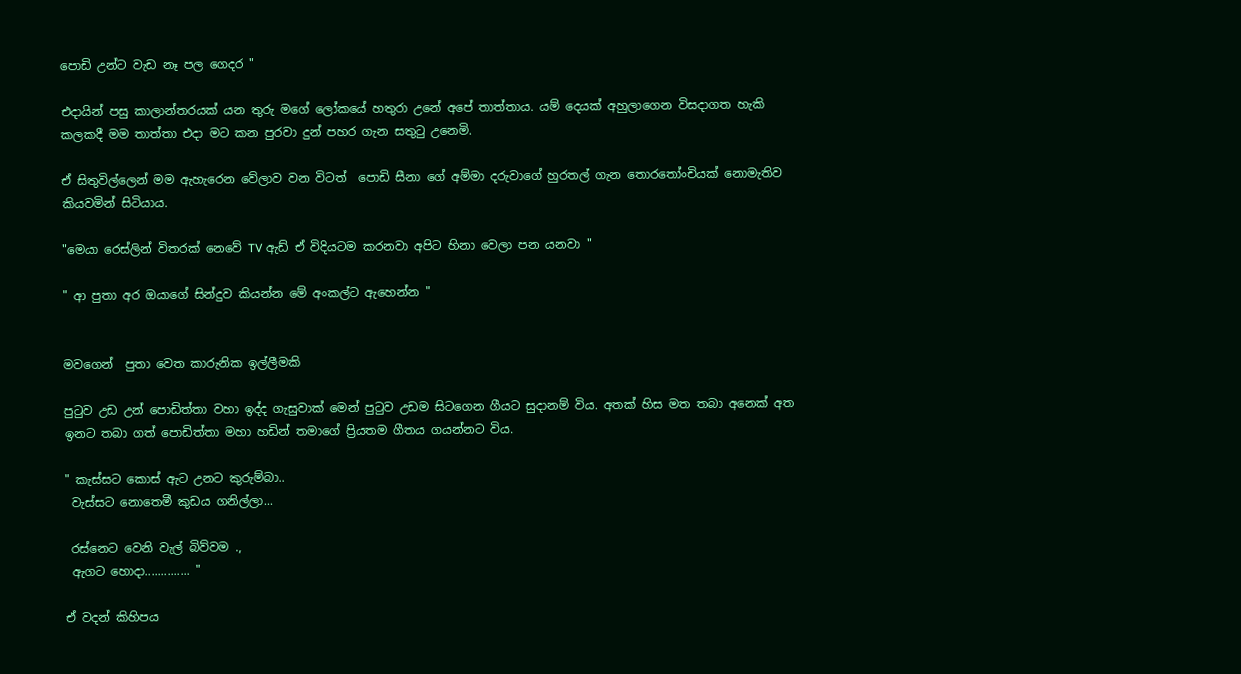පොඩි උන්ට වැඩ නෑ පල ගෙදර "

එදායින් පසු කාලාන්තරයක් යන තුරු මගේ ලෝකයේ හතුරා උනේ අපේ තාත්තාය. යම් දෙයක් අහුලාගෙන විසදාගත හැකි කලකදී මම තාත්තා එදා මට කන පුරවා දුන් පහර ගැන සතුටු උනෙමි.

ඒ සිතුවිල්ලෙන් මම ඇහැරෙන වේලාව වන විටත්  පොඩි සීනා ගේ අම්මා දරුවාගේ හුරතල් ගැන තොරතෝංචියක් නොමැතිව කියවමින් සිටියාය.

"මෙයා රෙස්ලින් විතරක් නෙවේ TV ඇඩ් ඒ විදියටම කරනවා අපිට හිනා වෙලා පන යනවා "

" ආ පුතා අර ඔයාගේ සින්දුව කියන්න මේ අංකල්ට ඇහෙන්න "


මවගෙන්  පුතා වෙත කාරුනික ඉල්ලීමකි

පුටුව උඩ උන් පොඩිත්තා වහා ඉද්ද ගැසුවාක් මෙන් පුටුව උඩම සිටගෙන ගීයට සුදානම් විය. අතක් හිස මත තබා අනෙක් අත ඉනට තබා ගත් පොඩිත්තා මහා හඩින් තමාගේ ප්‍රියතම ගීතය ගයන්නට විය.

" කැස්සට කොස් ඇට උනට කුරුම්බා..
 වැස්සට නොතෙමී කුඩය ගනිල්ලා...

 රස්නෙට වෙනි වැල් බිව්වම .,
 ඇගට හොදා.............. "

ඒ වදන් කිහිපය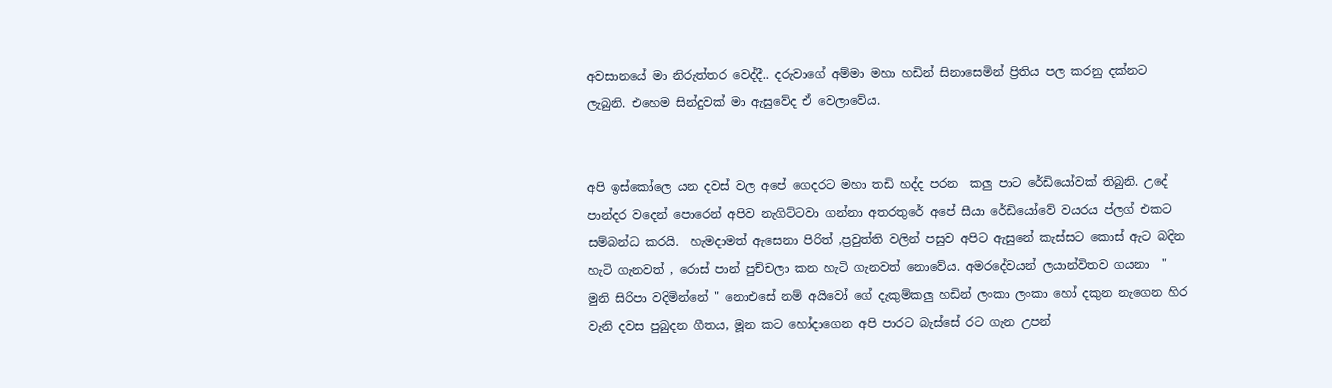අවසානයේ මා නිරුත්තර වෙද්දී.. දරුවාගේ අම්මා මහා හඩින් සිනාසෙමින් ප්‍රිතිය පල කරනු දක්නට ලැබුනි. එහෙම සින්දුවක් මා ඇසුවේද ඒ වෙලාවේය.


අපි ඉස්කෝලෙ යන දවස් වල අපේ ගෙදරට මහා තඩි හද්ද පරන  කලු පාට රේඩියෝවක් තිබුනි. උදේ පාන්දර වදෙන් පොරෙන් අපිව නැගිට්ටවා ගන්නා අතරතුරේ අපේ සීයා රේඩියෝවේ වයරය ප්ලග් එකට සම්බන්ධ කරයි.  හැමදාමත් ඇසෙනා පිරිත් ,ප්‍රවුත්ති වලින් පසුව අපිට ඇසුනේ කැස්සට කොස් ඇට බදින හැටි ගැනවත් , රොස් පාන් පුච්චලා කන හැටි ගැනවත් නොවේය. අමරදේවයන් ලයාන්විතව ගයනා  " මුනි සිරිපා වදිමින්නේ " නොඑසේ නම් අයිවෝ ගේ දැකුම්කලු හඩින් ලංකා ලංකා හෝ දකුන නැගෙන හිර වැනි දවස පුබුදන ගීතය, මූන කට හෝදාගෙන අපි පාරට බැස්සේ රට ගැන උපන්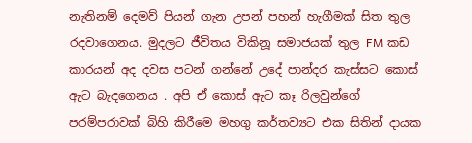නැතිනම් දෙමව් පියන් ගැන උපන් පහන් හැගීමක් සිත තුල රදවාගෙනය. මුදලට ජීවිතය විකිනූ සමාජයක් තුල FM කඩ කාරයන් අද දවස පටන් ගන්නේ උදේ පාන්දර කැස්සට කොස් ඇට බැදගෙනය . අපි ඒ කොස් ඇට කෑ රිලවුන්ගේ පරම්පරාවක් බිහි කිරීමෙ මහගු කර්තව්‍යට එක සිතින් දායක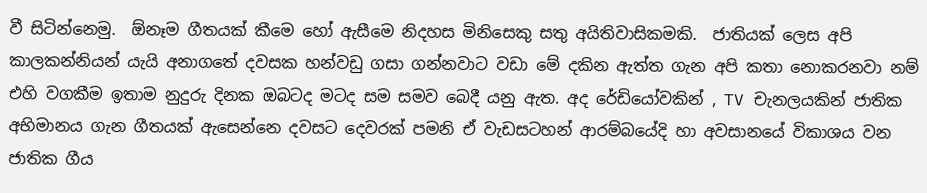වී සිටින්නෙමු.  ඕනෑම ගීතයක් කීමෙ හෝ ඇසීමෙ නිදහස මිනිසෙකු සතු අයිතිවාසිකමකි.  ජාතියක් ලෙස අපි කාලකන්නියන් යැයි අනාගතේ දවසක හන්වඩු ගසා ගන්නවාට වඩා මේ දකින ඇත්ත ගැන අපි කතා නොකරනවා නම් එහි වගකීම ඉතාම නුදුරු දිනක ඔබටද මටද සම සමව බෙදී යනු ඇත. අද රේඩියෝවකින් , TV චැනලයකින් ජාතික අභිමානය ගැන ගීතයක් ඇසෙන්නෙ දවසට දෙවරක් පමනි ඒ වැඩසටහන් ආරම්බයේදි හා අවසානයේ විකාශය වන ජාතික ගීය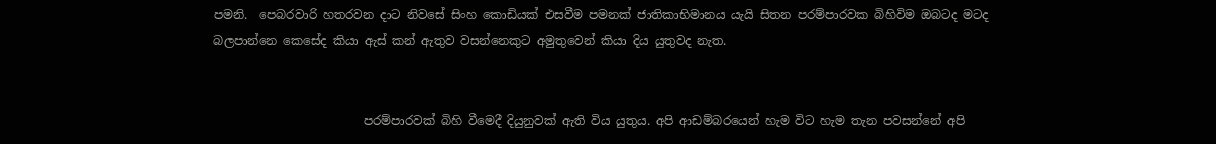පමනි.  පෙබරවාරි හතරවන දාට නිවසේ සිංහ කොඩියක් එසවීම පමනක් ජාතිකාභිමානය යැයි සිතන පරම්පාරවක බිහිවිම ඔබටද මටද බලපාන්නෙ කෙසේද කියා ඇස් කන් ඇතුව වසන්නෙකුට අමුතුවෙන් කියා දිය යුතුවද නැත.


                         පරම්පාරවක් බිහි වීමෙදී දියුනුවක් ඇති විය යුතුය. අපි ආඩම්බරයෙන් හැම විට හැම තැන පවසන්නේ අපි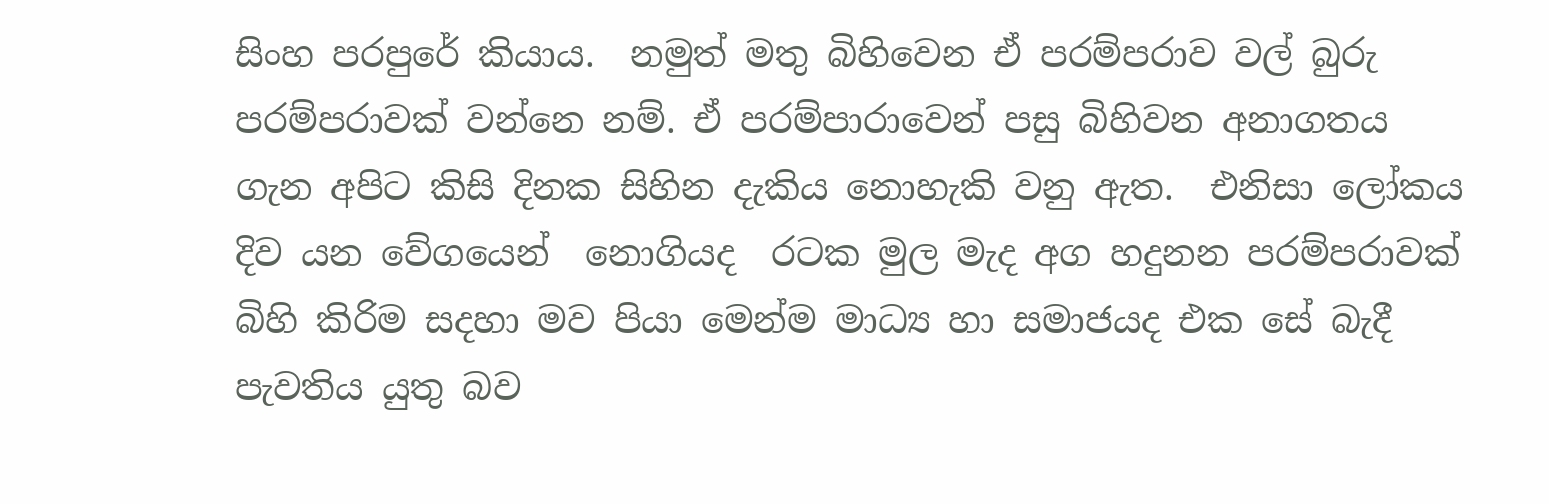සිංහ පරපුරේ කියාය.  නමුත් මතු බිහිවෙන ඒ පරම්පරාව වල් බුරු පරම්පරාවක් වන්නෙ නම්. ඒ පරම්පාරාවෙන් පසු බිහිවන අනාගතය ගැන අපිට කිසි දිනක සිහින දැකිය නොහැකි වනු ඇත.  එනිසා ලෝකය දිව යන වේගයෙන්  නොගියද  රටක මුල මැද අග හදුනන පරම්පරාවක් බිහි කිරිම සදහා මව පියා මෙන්ම මාධ්‍ය හා සමාජයද එක සේ බැදී පැවතිය යුතු බව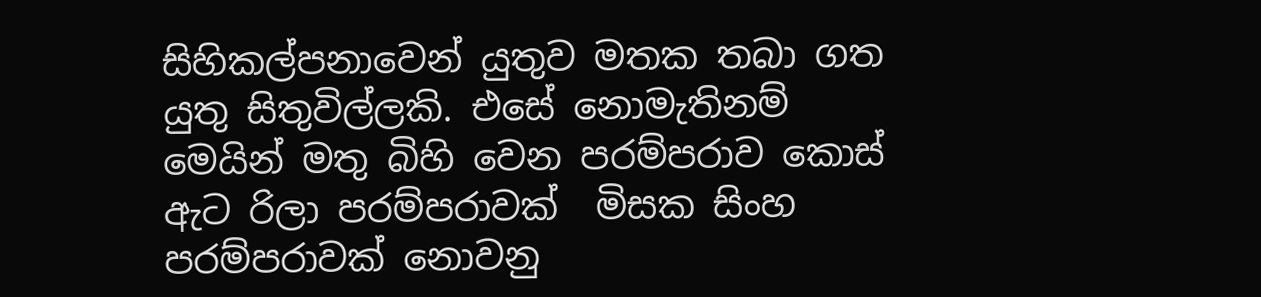සිහිකල්පනාවෙන් යුතුව මතක තබා ගත යුතු සිතුවිල්ලකි. එසේ නොමැතිනම් මෙයින් මතු බිහි වෙන පරම්පරාව කොස් ඇට රිලා පරම්පරාවක්  මිසක සිංහ පරම්පරාවක් නොවනු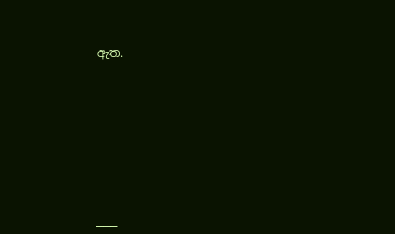ඇත.









___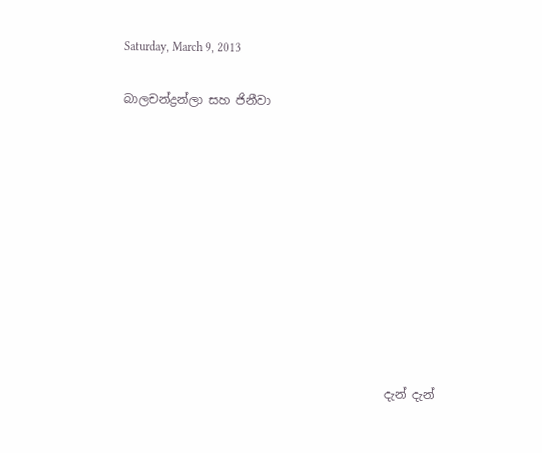Saturday, March 9, 2013

බාලචන්ද්‍රන්ලා සහ ජිනීවා










                                            දැන් දැන්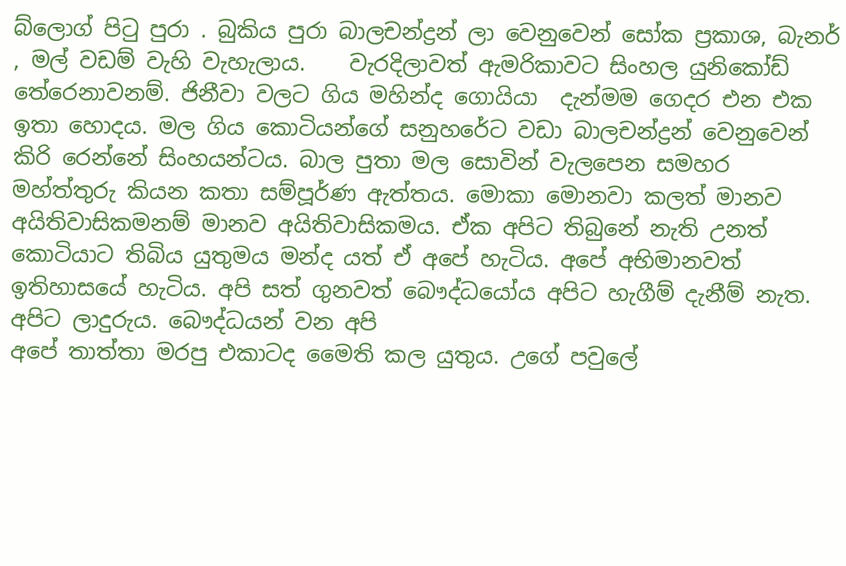බ්ලොග් පිටු පුරා . බුකිය පුරා බාලචන්ද්‍රන් ලා වෙනුවෙන් සෝක ප්‍රකාශ, බැනර් , මල් වඩම් වැහි වැහැලාය.    වැරදිලාවත් ඇමරිකාවට සිංහල යුනිකෝඩ් තේරෙනාවනම්. ජිනීවා වලට ගිය මහින්ද ගොයියා  දැන්මම ගෙදර එන එක ඉතා හොදය. මල ගිය කොටියන්ගේ සනුහරේට වඩා බාලචන්ද්‍රන් වෙනුවෙන් කිරි රෙන්නේ සිංහයන්ටය. බාල පුතා මල සොවින් වැලපෙන සමහර මහ්ත්තුරු කියන කතා සම්පූර්ණ ඇත්තය. මොකා මොනවා කලත් මානව අයිතිවාසිකමනම් මානව අයිතිවාසිකමය. ඒක අපිට තිබුනේ නැති උනත් කොටියාට තිබිය යුතුමය මන්ද යත් ඒ අපේ හැටිය. අපේ අභිමානවත් ඉතිහාසයේ හැටිය. අපි සත් ගුනවත් බෞද්ධයෝය අපිට හැගීම් දැනීම් නැත. අපිට ලාදුරුය. බෞද්ධයන් වන අපි
අපේ තාත්තා මරපු එකාටද මෛති කල යුතුය. උගේ පවුලේ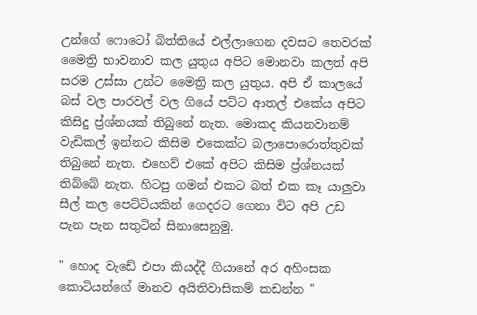උන්ගේ ෆොටෝ බිත්තියේ එල්ලාගෙන දවසට තෙවරක් මෛත්‍රි භාවනාව කල යුතුය අපිට මොනවා කලත් අපි සරම උස්සා උන්ට මෛත්‍රි කල යුතුය. අපි ඒ කාලයේ බස් වල පාරවල් වල ගියේ පට්ට ආතල් එකේය අපිට කිසිදු ප්‍ර්ශ්නයක් තිබුනේ නැත. මොකද කියනවානම් වැඩිකල් ඉන්නට කිසිම එකෙක්ට බලාපොරොත්තුවක් තිබුනේ නැත. එහෙව් එකේ අපිට කිසිම ප්‍ර්ශ්නයක් තිබ්බේ නැත. හිටපු ගමන් එකට බත් එක කෑ යාලුවා
සීල් කල පෙට්ටියකින් ගෙදරට ගෙනා විට අපි උඩ පැන පැන සතුටින් සිනාසෙනුමු.

" හොද වැඩේ එපා කියද්දී ගියානේ අර අහිංසක කොටියන්ගේ මානව අයිතිවාසිකම් කඩන්න "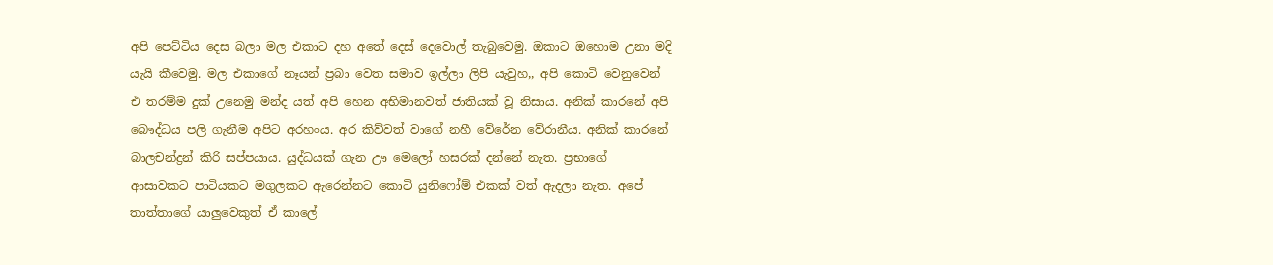අපි පෙට්ටිය දෙස බලා මල එකාට දහ අතේ දෙස් දෙවොල් තැබුවෙමු. ඔකාට ඔහොම උනා මදි යැයි කීවෙමු. මල එකාගේ නෑයන් ප්‍රබා වෙත සමාව ඉල්ලා ලිපි යැවුහ,, අපි කොටි වෙනුවෙන් එ තරම්ම දුක් උනෙමු මන්ද යත් අපි හෙන අභිමානවත් ජාතියක් වූ නිසාය. අනික් කාරනේ අපි බෞද්ධය පලි ගැනීම අපිට අරහංය. අර කිව්වත් වාගේ නහී වේරේන වේරානීය. අනික් කාරනේ බාලචන්ද්‍රන් කිරි සප්පයාය. යුද්ධයක් ගැන ඌ මෙලෝ හසරක් දන්නේ නැත. ප්‍රභාගේ
ආසාවකට පාටියකට මගුලකට ඇරෙන්නට කොටි යුනිෆෝම් එකක් වත් ඇදලා නැත. අපේ තාත්තාගේ යාලුවෙකුත් ඒ කාලේ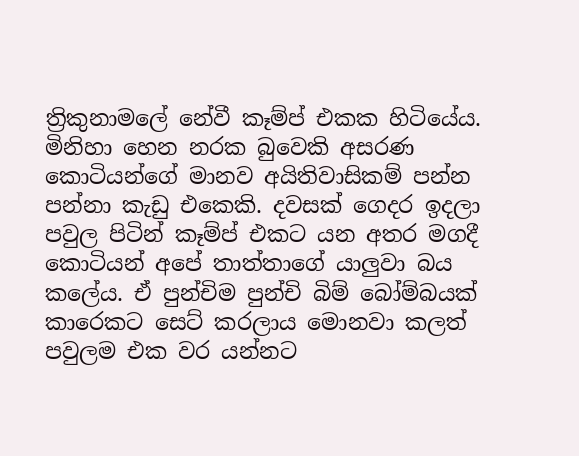ත්‍රිකුනාමලේ නේවී කෑම්ප් එකක හිටියේය. මිනිහා හෙන නරක බුවෙකි අසරණ කොටියන්ගේ මානව අයිතිවාසිකම් පන්න පන්නා කැඩු එකෙකි. දවසක් ගෙදර ඉදලා පවුල පිටින් කෑම්ප් එකට යන අතර මගදී කොටියන් අපේ තාත්තාගේ යාලුවා බය කලේය. ඒ පුන්චිම පුන්චි බිම් බෝම්බයක් කාරෙකට සෙට් කරලාය මොනවා කලත් පවුලම එක වර යන්නට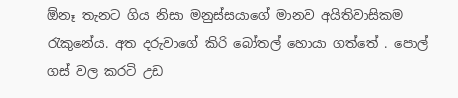ඕනෑ තැනට ගිය නිසා මනුස්සයාගේ මානව අයිතිවාසිකම රැකුනේය. අත දරුවාගේ කිරි බෝතල් හොයා ගත්තේ . පොල් ගස් වල කරටි උඩ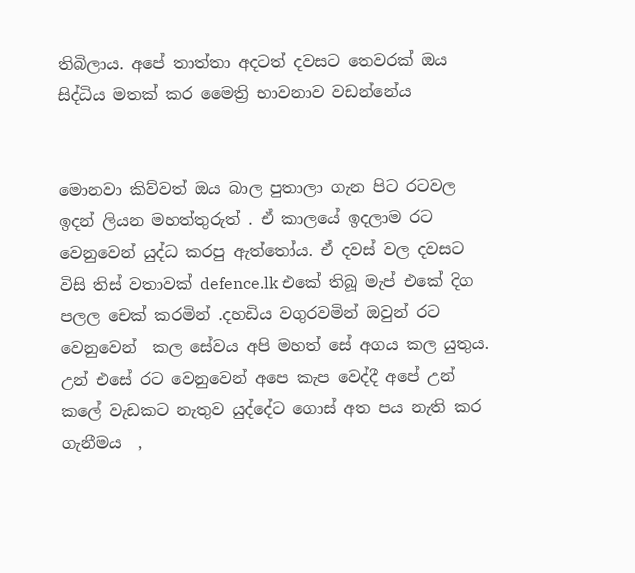තිබිලාය. අපේ තාත්තා අදටත් දවසට තෙවරක් ඔය සිද්ධිය මතක් කර මෛත්‍රි භාවනාව වඩන්නේය


මොනවා කිව්වත් ඔය බාල පුතාලා ගැන පිට රටවල ඉදන් ලියන මහත්තුරුත් . ඒ කාලයේ ඉදලාම රට වෙනුවෙන් යුද්ධ කරපු ඇත්තෝය. ඒ දවස් වල දවසට විසි තිස් වතාවක් defence.lk එකේ තිබූ මැප් එකේ දිග පලල චෙක් කරමින් .දහඩිය වගුරවමින් ඔවුන් රට වෙනුවෙන්  කල සේවය අපි මහත් සේ අගය කල යුතුය. උන් එසේ රට වෙනුවෙන් අපෙ කැප වෙද්දී අපේ උන් කලේ වැඩකට නැතුව යුද්දේට ගොස් අත පය නැති කර ගැනීමය  ,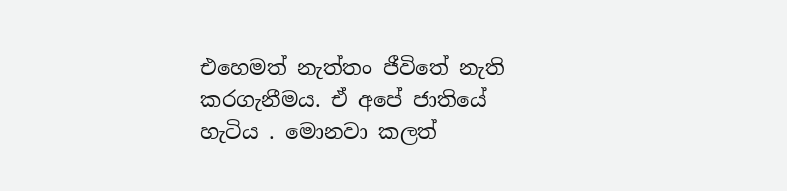එහෙමත් නැත්තං ජීවිතේ නැති කරගැනීමය. ඒ අපේ ජාතියේ හැටිය . මොනවා කලත්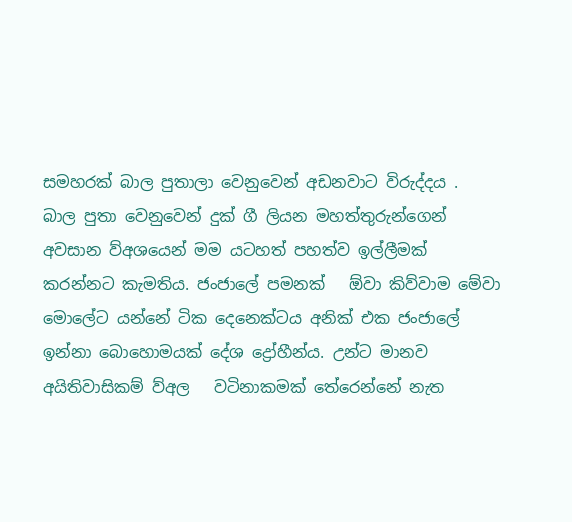සමහරක් බාල පුතාලා වෙනුවෙන් අඩනවාට විරුද්දය .
බාල පුතා වෙනුවෙන් දුක් ගී ලියන මහත්තුරුන්ගෙන් අවසාන ව්අශයෙන් මම යටහත් පහත්ව ඉල්ලීමක් කරන්නට කැමතිය. ජංජාලේ පමනක්   ඕවා කිව්වාම මේවා මොලේට යන්නේ ටික දෙනෙක්ටය අනික් එක ජංජාලේ ඉන්නා බොහොමයක් දේශ ද්‍රෝහීන්ය. උන්ට මානව අයිතිවාසිකම් ව්අල   වටිනාකමක් තේරෙන්නේ නැත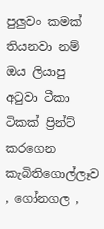පුලුවං කමක් තියනවා නම් ඔය ලියාපු අටුවා ටීකා ටිකක් ප්‍රින්ට් කරගෙන කැබිතිගොල්ලෑව , ගෝනගල ,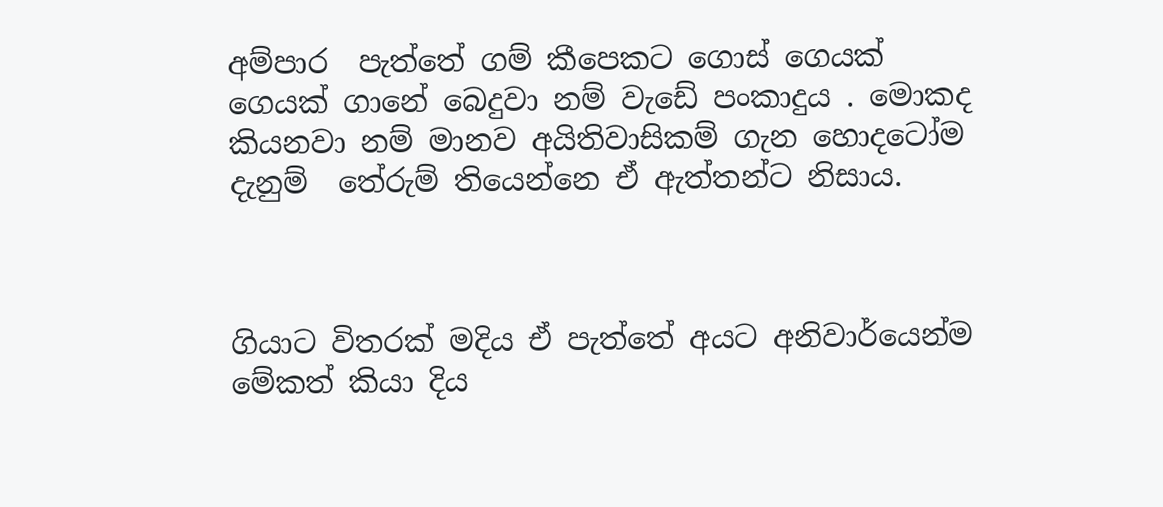අම්පාර  පැත්තේ ගම් කීපෙකට ගොස් ගෙයක් ගෙයක් ගානේ බෙදුවා නම් වැඩේ පංකාදුය . මොකද කියනවා නම් මානව අයිතිවාසිකම් ගැන හොදටෝම දැනුම්  තේරුම් තියෙන්නෙ ඒ ඇත්තන්ට නිසාය.



ගියාට විතරක් මදිය ඒ පැත්තේ අයට අනිවාර්යෙන්ම මේකත් කියා දිය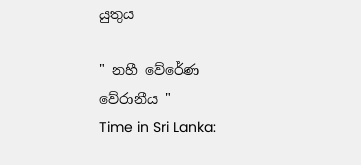යුතුය

" නහී වේරේණ වේරානීය "
Time in Sri Lanka: